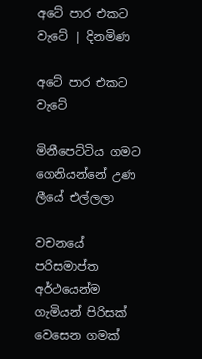අටේ පාර එකට වැටේ | දිනමිණ

අටේ පාර එකට වැටේ

මිනීපෙට්ටිය ගමට ගෙනියන්නේ උණ ලීයේ එල්ලලා

වචනයේ පරිසමාප්ත අර්ථයෙන්ම ගැමියන් පිරිසක් වෙසෙන ගමක්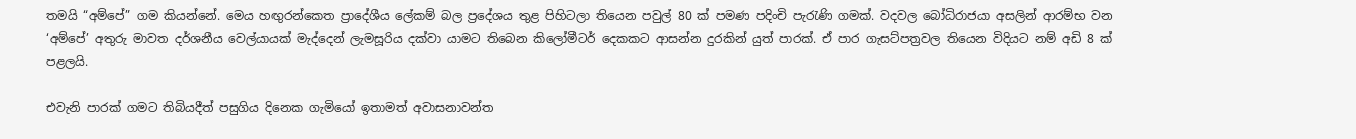තමයි “අම්පේ” ගම කියන්නේ. මෙය හඟුරන්කෙත ප්‍රාදේශීය ලේකම් බල ප්‍රදේශය තුළ පිහිටලා තියෙන පවුල් 80 ක් පමණ පදිංචි පැරැණි ගමක්. වදවල බෝධිරාජයා අසලින් ආරම්භ වන ‘අම්පේ’ අතුරු මාවත දර්ශනීය වෙල්යායක් මැද්දෙන් ලැමසූරිය දක්වා යාමට තිබෙන කිලෝමීටර් දෙකකට ආසන්න දුරකින් යුත් පාරක්. ඒ පාර ගැසට්පත්‍රවල තියෙන විදියට නම් අඩි 8 ක් පළලයි.

එවැනි පාරක් ගමට තිබියදීත් පසුගිය දිනෙක ගැමියෝ ඉතාමත් අවාසනාවන්ත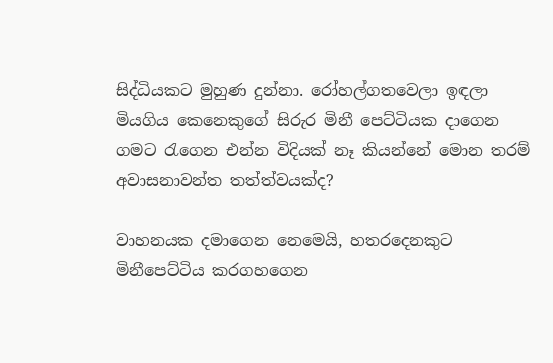සිද්ධියකට මුහුණ දුන්නා. රෝහල්ගතවෙලා ඉඳලා මියගිය කෙනෙකුගේ සිරුර මිනී පෙට්ටියක දාගෙන ගමට රැගෙන එන්න විදියක් නෑ කියන්නේ මොන තරම් අවාසනාවන්ත තත්ත්වයක්ද?

වාහනයක දමාගෙන නෙමෙයි, හතරදෙනකුට මිනීපෙට්ටිය කරගහගෙන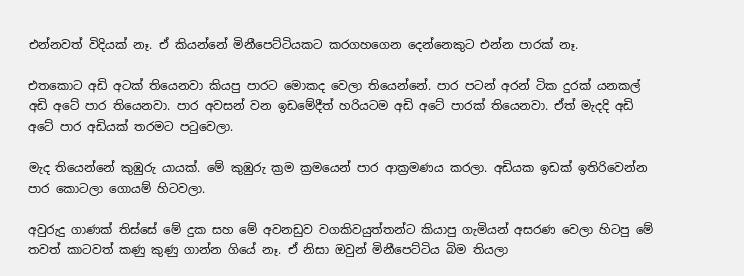එන්නවත් විදියක් නෑ. ඒ කියන්නේ මිනීපෙට්ටියකට කරගහගෙන දෙන්නෙකුට එන්න පාරක් නෑ.

එතකොට අඩි අටක් තියෙනවා කියපු පාරට මොකද වෙලා තියෙන්නේ. පාර පටන් අරන් ටික දුරක් යනකල් අඩි අටේ පාර තියෙනවා. පාර අවසන් වන ඉඩමේදීත් හරියටම අඩි අටේ පාරක් තියෙනවා. ඒත් මැදදි අඩි අටේ පාර අඩියක් තරමට පටුවෙලා.

මැද තියෙන්නේ කුඹුරු යායක්. මේ කුඹුරු ක්‍රම ක්‍රමයෙන් පාර ආක්‍රමණය කරලා. අඩියක ඉඩක් ඉතිරිවෙන්න පාර කොටලා ගොයම් හිටවලා.

අවුරුදු ගාණක් තිස්සේ මේ දුක සහ මේ අවනඩුව වගකිවයුත්තන්ට කියාපු ගැමියන් අසරණ වෙලා හිටපු මේ තවත් කාටවත් කණු කුණු ගාන්න ගියේ නෑ. ඒ නිසා ඔවුන් මිනීපෙට්ටිය බිම තියලා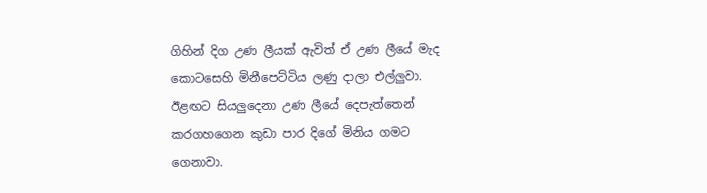ගිහින් දිග උණ ලීයක් ඇවිත් ඒ උණ ලීයේ මැද කොටසෙහි මිනීපෙට්ටිය ලණු දාලා එල්ලුවා. ඊළඟට සියලුදෙනා උණ ලීයේ දෙපැත්තෙන් කරගහගෙන කුඩා පාර දිගේ මිනිය ගමට ගෙනාවා.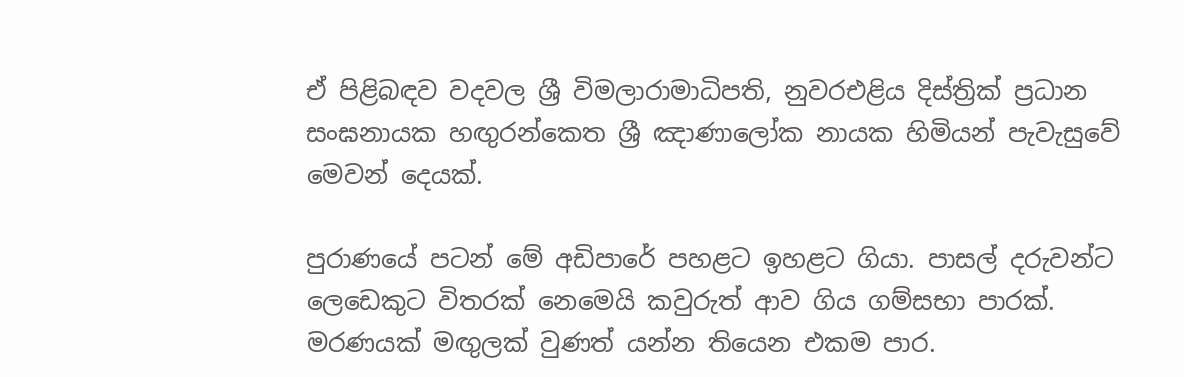ඒ පිළිබඳව වදවල ශ්‍රී විමලාරාමාධිපති, නුවරඑළිය දිස්ත්‍රික් ප්‍රධාන සංඝනායක හඟුරන්කෙත ශ්‍රී ඤාණ‍ාලෝක නායක හිමියන් පැවැසුවේ මෙවන් දෙයක්.

පුරාණයේ පටන් මේ අඩිපාරේ පහළට ඉහළට ගියා. පාසල් දරුවන්ට ලෙඩෙකුට විතරක් නෙමෙයි කවුරුත් ආව ගිය ගම්සභා පාරක්. මරණයක් මඟුලක් වුණත් යන්න තියෙන එකම පාර.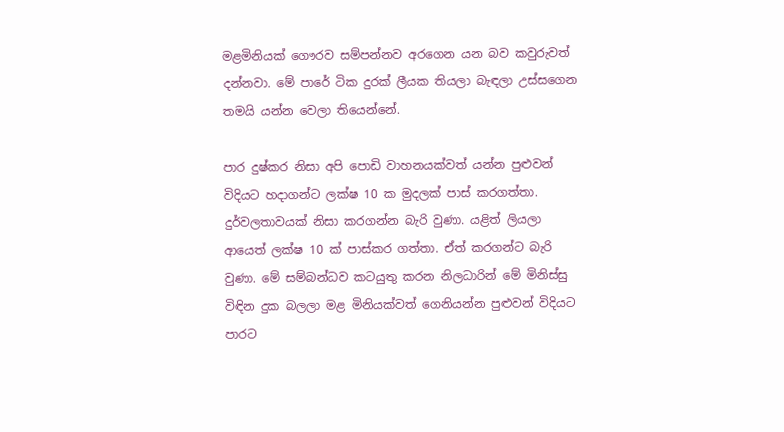මළමිනියක් ගෞරව සම්පන්නව අරගෙන යන බව කවුරුවත් දන්නවා. මේ පාරේ ටික දුරක් ලීයක තියලා බැඳලා උස්සගෙන තමයි යන්න වෙලා තියෙන්නේ.

පාර දුෂ්කර නිසා අපි පොඩි වාහනයක්වත් යන්න පුළුවන් විදියට හදාගන්ට ලක්ෂ 10 ක මුදලක් පාස් කරගත්තා. දුර්වලතාවයක් නිසා කරගන්න බැරි වුණා. යළිත් ලියලා ආයෙත් ලක්ෂ 10 ක් පාස්කර ගත්තා. ඒත් කරගන්ට බැරි වුණා. මේ සම්බන්ධව කටයුතු කරන නිලධාරින් මේ මිනිස්සු විඳින දුක බලලා මළ මිනියක්වත් ගෙනියන්න පුළුවන් විදියට පාරට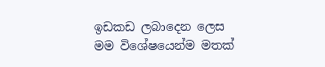ඉඩකඩ ලබාදෙන ලෙස මම විශේෂයෙන්ම මතක්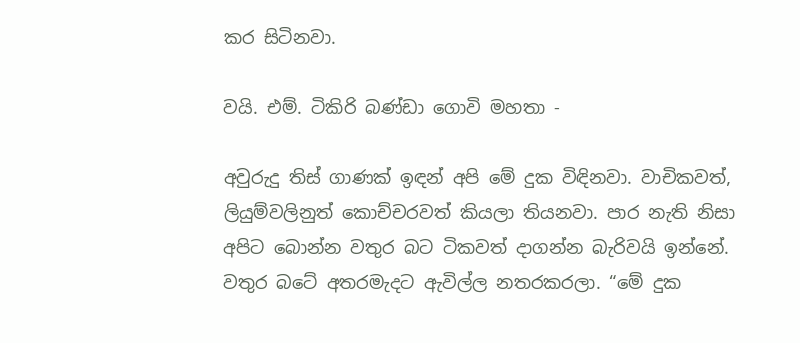කර සිටිනවා.

වයි. එම්. ටිකිරි බණ්ඩා ගොවි මහතා -

අවුරුදු තිස් ගාණක් ඉඳන් අපි මේ දුක විඳිනවා. වාචිකවත්, ලියුම්වලිනුත් කොච්චරවත් කියලා තියනවා. පාර නැති නිසා අපිට බොන්න වතුර බට ටිකවත් දාගන්න බැරිවයි ඉන්නේ. වතුර බටේ අතරමැදට ඇවිල්ල නතරකරලා. “මේ දුක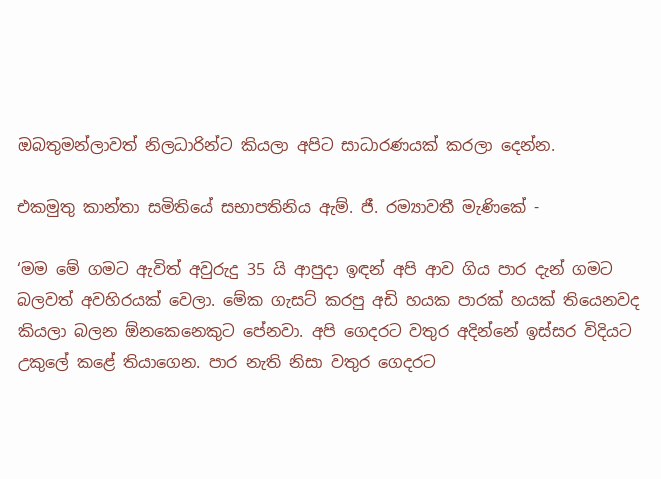ඔබතුමන්ලාවත් නිලධාරින්ට කියලා අපිට සාධාරණයක් කරලා දෙන්න.

එකමුතු කාන්තා සමිතියේ සභාපතිනිය ඇම්. ජී. රම්‍යාවතී මැණිකේ -

‘මම මේ ගමට ඇවිත් අවුරුදු 35 යි ආපුදා ඉඳන් අපි ආව ගිය පාර දැන් ගමට බලවත් අවහිරයක් වෙලා. මේක ගැසට් කරපු අඩි හයක පාරක් හයක් තියෙනවද කියලා බලන ඕනකෙනෙකුට පේනවා. අපි ගෙදරට වතුර අදින්නේ ඉස්සර විදියට උකුලේ කළේ තියාගෙන. පාර නැති නිසා වතුර ගෙදරට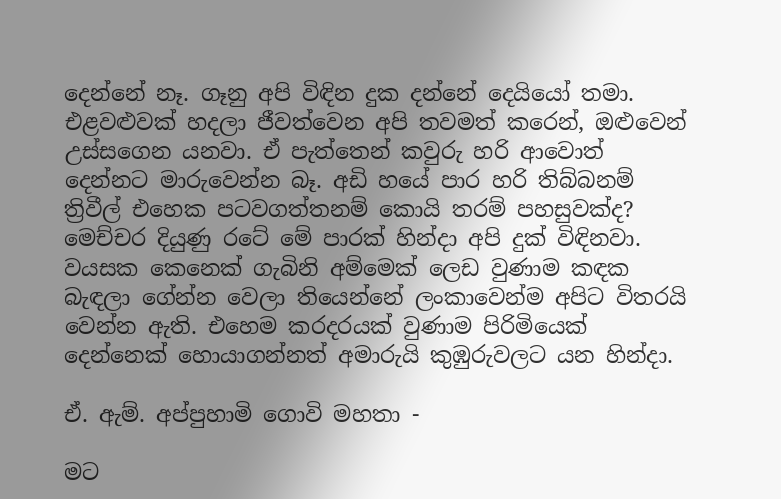දෙන්නේ නෑ. ගෑනු අපි විඳින දුක දන්නේ දෙයියෝ තමා. එළවළුවක් හදලා ජීවත්වෙන අපි තවමත් ‍කරෙන්, ඔළුවෙන් උස්සගෙන යනවා. ඒ පැත්තෙන් කවුරු හරි ආවොත් දෙන්නට මාරුවෙන්න බෑ. අඩි හයේ පාර හරි තිබ්බනම් ත්‍රිවීල් එහෙක පටවගත්තනම් කොයි තරම් පහසුවක්ද? මෙච්චර දියුණු රටේ මේ පාරක් හින්දා අපි දුක් විඳිනවා. වයසක කෙනෙක් ගැබිනි අම්මෙක් ලෙඩ වුණාම කඳක බැඳලා ගේන්න වෙලා තියෙන්නේ ලංකාවෙන්ම අපිට විතරයි වෙන්න ඇති. එහෙම කරදරයක් වුණාම පිරිමියෙක් දෙන්නෙක් හොයාගන්නත් අමාරුයි කුඹුරුවලට යන හින්දා.

ඒ. ඇම්. අප්පුහාමි ගොවි මහතා -

මට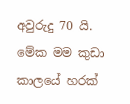අවුරුදු 70 යි. මේක මම කුඩා ක‍ාලයේ හරක්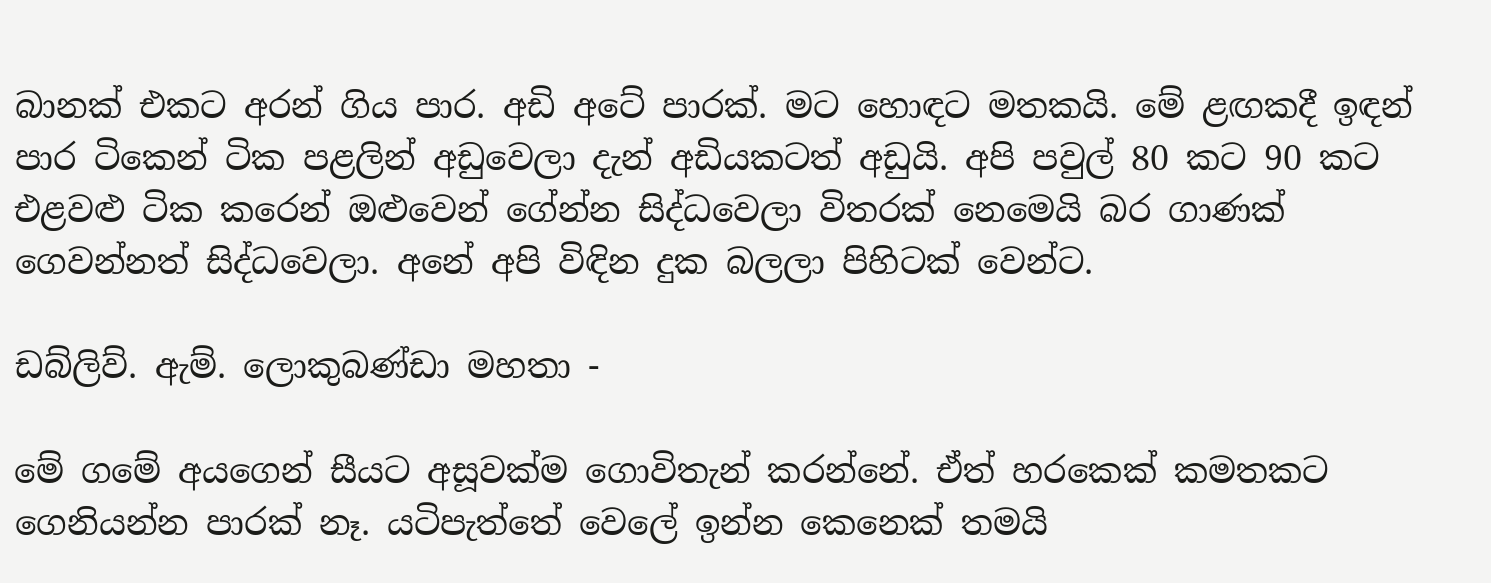බානක් එකට අරන් ගිය පාර. අඩි අටේ පාරක්. මට හොඳට මතකයි. මේ ළඟකදී ඉඳන් පාර ටිකෙන් ටික පළලින් අඩුවෙලා දැන් අඩියකටත් අඩුයි. අපි පවුල් 80 කට 90 කට එළවළු ටික කරෙන් ඔළුවෙන් ගේන්න සිද්ධවෙලා විතරක් නෙමෙයි බර ගාණක් ගෙවන්නත් සිද්ධවෙලා. අනේ අපි විඳින දුක බලලා පිහිටක් වෙන්ට.

ඩබ්ලිව්. ඇම්. ලොකුබණ්ඩා මහතා -

මේ ගමේ අයගෙන් සීයට අසූවක්ම ගොවිතැන් කරන්නේ. ඒත් හරකෙක් කමතකට ගෙනියන්න පාරක් නෑ. යටිපැත්තේ වෙලේ ඉන්න කෙනෙක් තමයි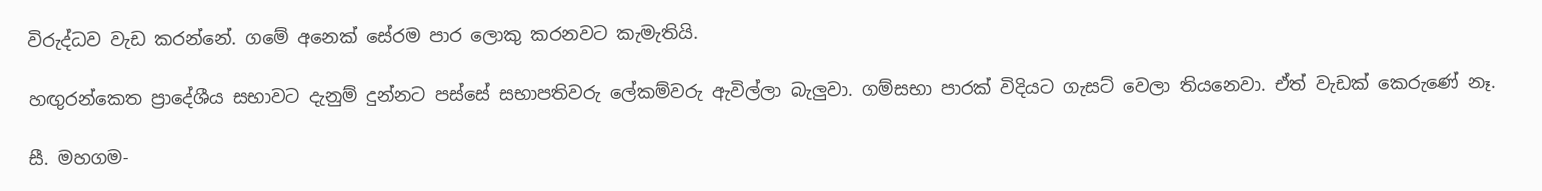විරුද්ධව වැඩ කරන්නේ. ගමේ අනෙක් සේරම පාර ලොකු කරනවට කැමැතියි.

හඟුරන්කෙත ප්‍රාදේශීය සභාවට දැනුම් දුන්නට පස්සේ සභාපතිවරු ලේකම්වරු ඇවිල්ලා බැලුවා. ගම්සභා පාරක් විදියට ගැසට් වෙලා තියනෙවා. ඒත් වැඩක් කෙරුණේ නෑ.

සී. මහගම-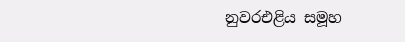නුවරඑළිය සමූහ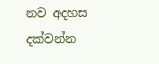නව අදහස දක්වන්න